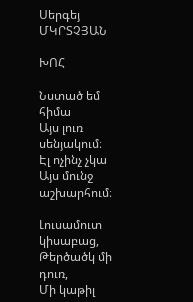Սերգեյ ՄԿՐՏՉՅԱՆ

ԽՈՀ

Նստած եմ հիմա
Այս լուռ սենյակում։
Էլ ոչինչ չկա
Այս մունջ աշխարհում։

Լուսամուտ կիսաբաց,
Թերծածկ մի դուռ,
Մի կաթիլ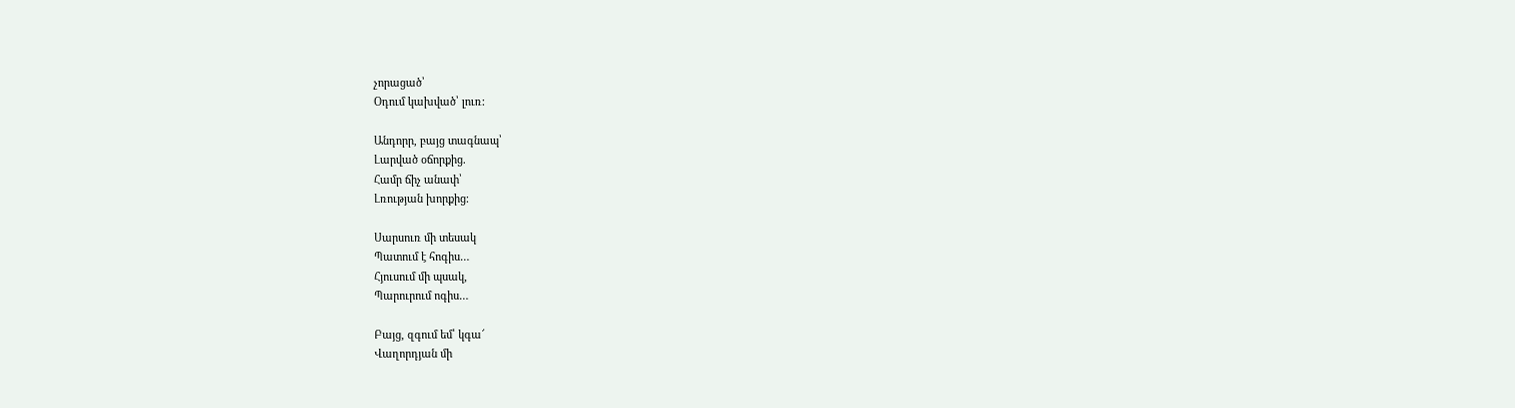չորացած՝
Օդում կախված՝ լուռ:

Անդորր, բայց տագնապ՝
Լարված օճորքից.
Համր ճիչ անափ՝
Լռության խորքից։

Սարսուռ մի տեսակ
Պատում է հոգիս…
Հյուսում մի պսակ,
Պարուրում ոգիս…

Բայց, զգում եմ՝ կգա՜
Վաղորդյան մի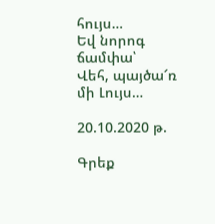հույս…
Եվ նորոգ ճամփա՝
Վեհ, պայծա՜ռ մի Լույս…

20.10.2020 թ.

Գրեք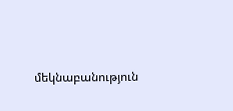մեկնաբանություն